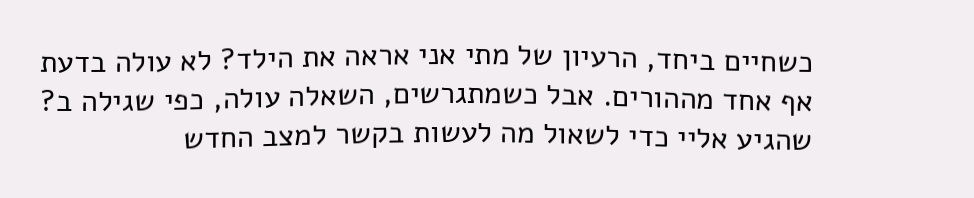כשחיים ביחד, הרעיון של מתי אני אראה את הילד? לא עולה בדעת אף אחד מההורים. אבל כשמתגרשים, השאלה עולה, כפי שגילה ב? שהגיע אליי כדי לשאול מה לעשות בקשר למצב החדש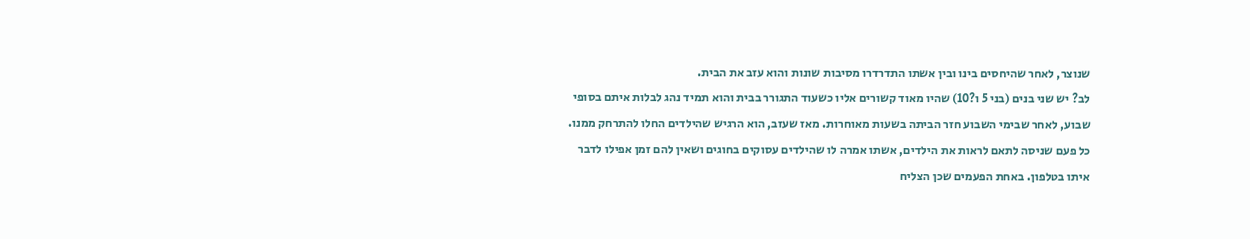שנוצר, לאחר שהיחסים בינו ובין אשתו התדרדרו מסיבות שונות והוא עזב את הבית.
לב? יש שני בנים (בני 5 ו?10) שהיו מאוד קשורים אליו כשעוד התגורר בבית והוא תמיד נהג לבלות איתם בסופי שבוע, לאחר שבימי השבוע חזר הביתה בשעות מאוחרות. מאז שעזב, הוא הרגיש שהילדים החלו להתרחק ממנו. כל פעם שניסה לתאם לראות את הילדים, אשתו אמרה לו שהילדים עסוקים בחוגים ושאין להם זמן אפילו לדבר איתו בטלפון. באחת הפעמים שכן הצליח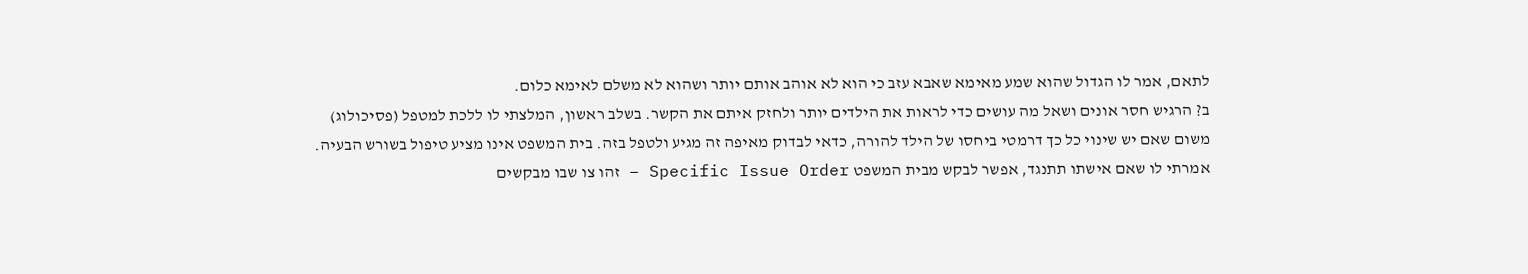לתאם, אמר לו הגדול שהוא שמע מאימא שאבא עזב כי הוא לא אוהב אותם יותר ושהוא לא משלם לאימא כלום.
ב? הרגיש חסר אונים ושאל מה עושים כדי לראות את הילדים יותר ולחזק איתם את הקשר. בשלב ראשון, המלצתי לו ללכת למטפל (פסיכולוג) משום שאם יש שינוי כל כך דרמטי ביחסו של הילד להורה, כדאי לבדוק מאיפה זה מגיע ולטפל בזה. בית המשפט אינו מציע טיפול בשורש הבעיה. אמרתי לו שאם אישתו תתנגד, אפשר לבקש מבית המשפט Specific Issue Order – זהו צו שבו מבקשים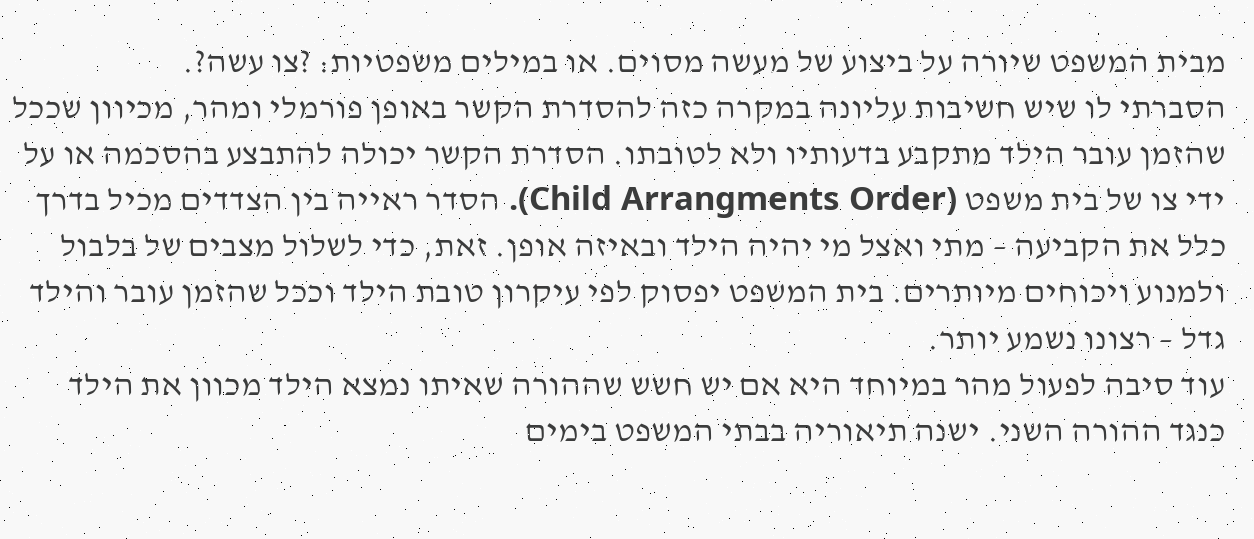מבית המשפט שיורה על ביצוע של מעשה מסוים. או במילים משפטיות: ?צו עשה?.
הסברתי לו שיש חשיבות עליונה במקרה כזה להסדרת הקשר באופן פורמלי ומהר, מכיוון שככל שהזמן עובר הילד מתקבע בדעותיו ולא לטובתו. הסדרת הקשר יכולה להתבצע בהסכמה או על ידי צו של בית משפט (Child Arrangments Order). הסדר ראייה בין הצדדים מכיל בדרך כלל את הקביעה – מתי ואצל מי יהיה הילד ובאיזה אופן. זאת, כדי לשלול מצבים של בלבול ולמנוע ויכוחים מיותרים. בית המשפט יפסוק לפי עיקרון טובת הילד וככל שהזמן עובר והילד גדל – רצונו נשמע יותר.
עוד סיבה לפעול מהר במיוחד היא אם יש חשש שההורה שאיתו נמצא הילד מכוון את הילד כנגד ההורה השני. ישנה תיאוריה בבתי המשפט בימים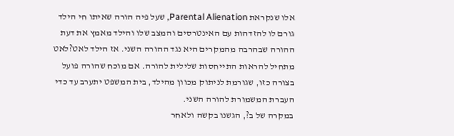אלו שנקראת Parental Alienation, שעל פיה הורה שאיתו חי הילד גורם לו להזדהות עם האינטרסים והמצב שלו והילד מאמץ את דעת ההורה שבהרבה מהמקרים היא נגד ההורה השני. אז הילד לאט?לאט מתחיל להראות התייחסות שלילית להורה. אם מוכח שהורה פועל בצורה כזו, שגורמת לניתוק מכוון מהילד, בית המשפט יתערב עד כדי העברת המשמורת להורה השני.
במקרה של ב?, הגשנו בקשה ולאחר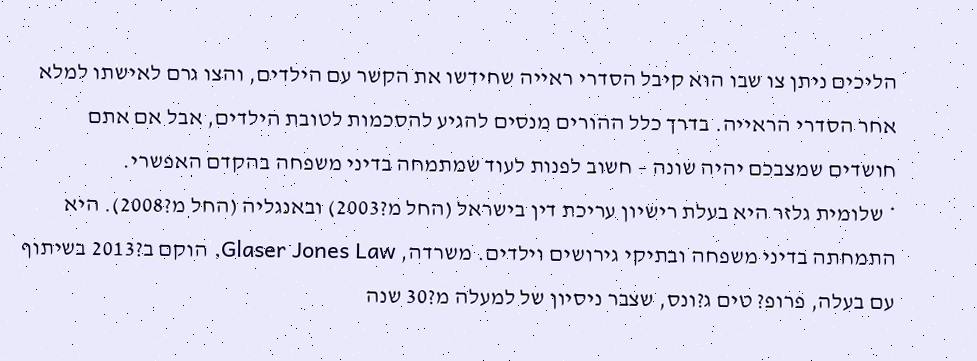הליכים ניתן צו שבו הוא קיבל הסדרי ראייה שחידשו את הקשר עם הילדים, והצו גרם לאישתו למלא אחר הסדרי הראייה. בדרך כלל ההורים מנסים להגיע להסכמות לטובת הילדים, אבל אם אתם חושדים שמצבכם יהיה שונה – חשוב לפנות לעוד שמתמחה בדיני משפחה בהקדם האפשרי.
* שלומית גלזר היא בעלת רישיון עריכת דין בישראל (החל מ?2003) ובאנגליה (החל מ?2008). היא התמחתה בדיני משפחה ובתיקי גירושים וילדים. משרדה, Glaser Jones Law, הוקם ב?2013 בשיתוף עם בעלה, פרופ? טים ג?ונס, שצבר ניסיון של למעלה מ?30 שנה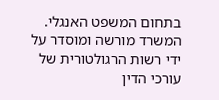בתחום המשפט האנגלי. המשרד מורשה ומוסדר על ידי רשות הרגולטורית של עורכי הדין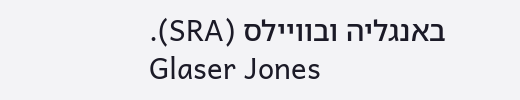באנגליה ובוויילס (SRA).
Glaser Jones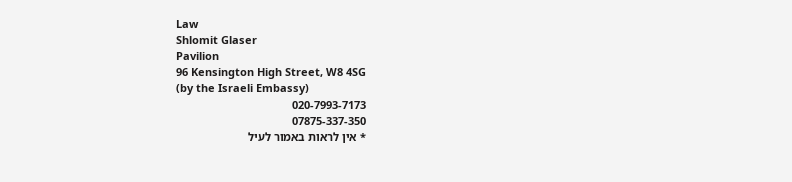Law
Shlomit Glaser
Pavilion
96 Kensington High Street, W8 4SG
(by the Israeli Embassy)
020-7993-7173
07875-337-350
* אין לראות באמור לעיל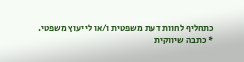כתחליף לחוות דעת משפטית ו/או לייעוץ משפטי.
* כתבה שיווקית